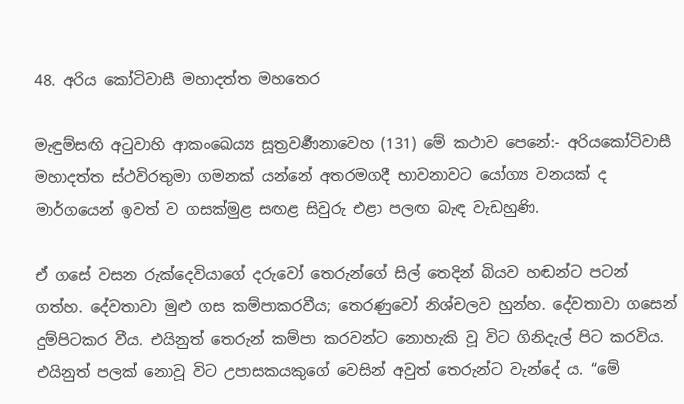48. අරිය කෝටිවාසී මහාදත්ත මහතෙර

මැඳුම්සඟි අටුවාහි ආකංඛෙය්‍ය සූත්‍ර‍වර්‍ණනාවෙහ (131) මේ කථාව පෙනේ:- අරියකෝටිවාසී මහාදත්ත ස්ථවිරතුමා ගමනක් යන්නේ අතරමගදී භාවනාවට යෝග්‍ය වනයක් ද මාර්ගයෙන් ඉවත් ව ගසක්මුළ සඟළ සිවුරු එළා පලඟ බැඳ වැඩහුණි.

ඒ ගසේ වසන රුක්දෙවියාගේ දරුවෝ තෙරුන්ගේ සිල් තෙදින් බියව හඬන්ට පටන් ගත්හ. දේවතාවා මුළු ගස කම්පාකරවීය; තෙරණුවෝ නිශ්චලව හුන්හ. දේවතාවා ගසෙන් දුම්පිටකර වීය. එයිනුත් තෙරුන් කම්පා කරවන්ට නොහැකි වූ විට ගිනිදැල් පිට කරවිය. එයිනුත් පලක් නොවූ විට උපාසකයකුගේ වෙසින් අවුත් තෙරුන්ට වැන්දේ ය. “මේ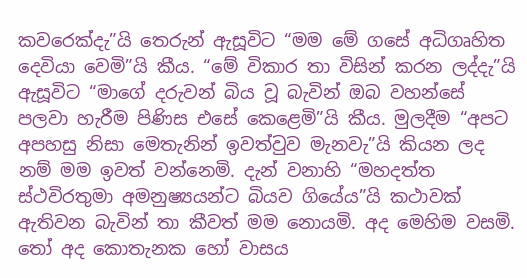කවරෙක්දැ”යි තෙරුන් ඇසූවිට “මම මේ ගසේ අධිගෘහිත දෙවියා වෙමි”යි කීය. “මේ විකාර තා විසින් කරන ලද්දැ”යි ඇසූවිට “මාගේ දරුවන් බිය වූ බැවින් ඔබ වහන්සේ පලවා හැරීම පිණිස එසේ කෙළෙමි”යි කීය. මුලදීම “අපට අපහසු නිසා මෙතැනින් ඉවත්වුව මැනවැ”යි කියන ලද නම් මම ඉවත් වන්නෙමි. දැන් වනාහි “මහදත්ත ස්ථවිරතුමා අමනුෂ්‍යයන්ට බියව ගියේය”යි කථාවක් ඇතිවන බැවින් තා කීවත් මම නොයමි. අද මෙහිම වසමි. තෝ අද කොතැනක හෝ වාසය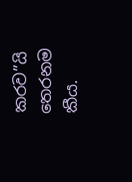කරව”යි තෙරනම කීය.